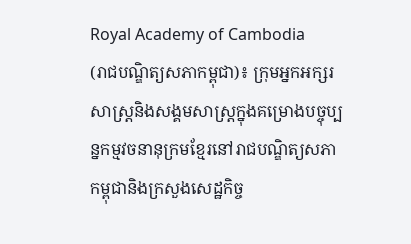Royal Academy of Cambodia
(រាជបណ្ឌិត្យសភាកម្ពុជា)៖ ក្រុមអ្នកអក្សរសាស្ត្រនិងសង្គមសាស្ត្រក្នុងគម្រោងបច្ចុប្បន្នកម្មវចនានុក្រមខ្មែរនៅរាជបណ្ឌិត្យសភាកម្ពុជានិងក្រសួងសេដ្ឋកិច្ច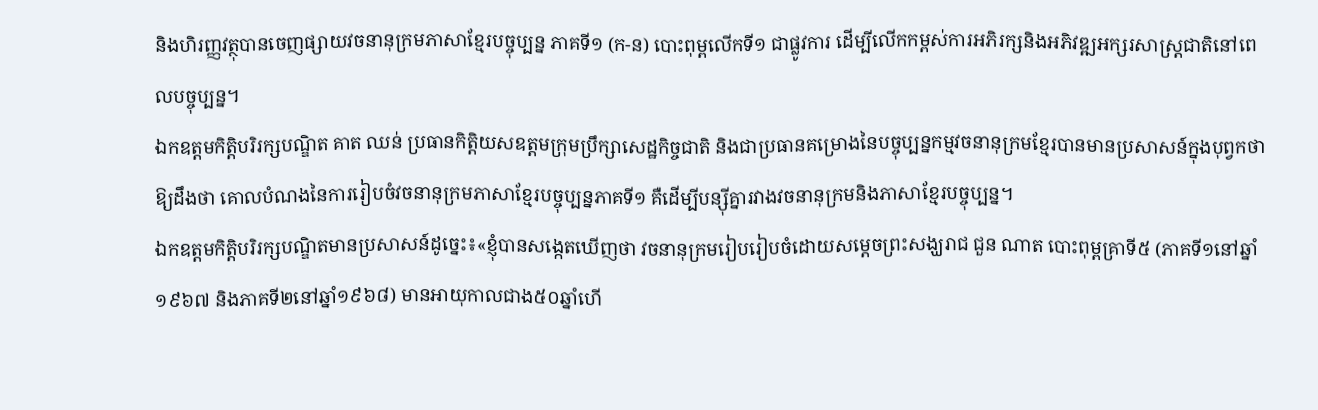និងហិរញ្ញវត្ថុបានចេញផ្សាយវចនានុក្រមភាសាខ្មែរបច្ចុប្បន្ន ភាគទី១ (ក-ន) បោះពុម្ពលើកទី១ ជាផ្លូវការ ដើម្បីលើកកម្ពស់ការអភិរក្សនិងអភិវឌ្ឍអក្សរសាស្រ្តជាតិនៅពេលបច្ចុប្បន្ន។
ឯកឧត្តមកិត្តិបរិរក្សបណ្ឌិត គាត ឈន់ ប្រធានកិត្តិយសឧត្តមក្រុមប្រឹក្សាសេដ្ឋកិច្ចជាតិ និងជាប្រធានគម្រោងនៃបច្ចុប្បន្នកម្មវចនានុក្រមខ្មែរបានមានប្រសាសន៍ក្នុងបុព្វកថាឱ្យដឹងថា គោលបំណងនៃការរៀបចំវចនានុក្រមភាសាខ្មែរបច្ចុប្បន្នភាគទី១ គឺដើម្បីបន្ស៊ីគ្នារវាងវចនានុក្រមនិងភាសាខ្មែរបច្ចុប្បន្ន។
ឯកឧត្តមកិត្តិបរិរក្សបណ្ឌិតមានប្រសាសន៍ដូច្នេះ៖«ខ្ញុំបានសង្កេតឃើញថា វចនានុក្រមរៀបរៀបចំដោយសម្តេចព្រះសង្ឃរាជ ជួន ណាត បោះពុម្ពគ្រាទី៥ (ភាគទី១នៅឆ្នាំ១៩៦៧ និងភាគទី២នៅឆ្នាំ១៩៦៨) មានអាយុកាលជាង៥០ឆ្នាំហើ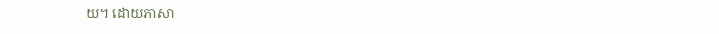យ។ ដោយភាសា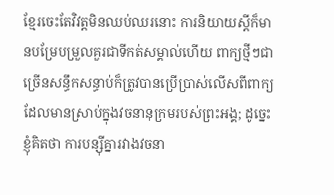ខ្មែរចេះតែវិវត្តមិនឈប់ឈរនោះ ការនិយាយស្តីក៏មានបម្រែបម្រួលគួរជាទីកត់សម្គាល់ហើយ ពាក្យថ្មីៗជាច្រើនសន្ធឹកសន្ធាប់ក៏ត្រូវបានប្រើប្រាស់លើសពីពាក្យដែលមានស្រាប់ក្នុងវចនានុក្រមរបស់ព្រះអង្គ; ដូច្នេះខ្ញុំគិតថា ការបន្ស៊ីគ្នារវាងវចនា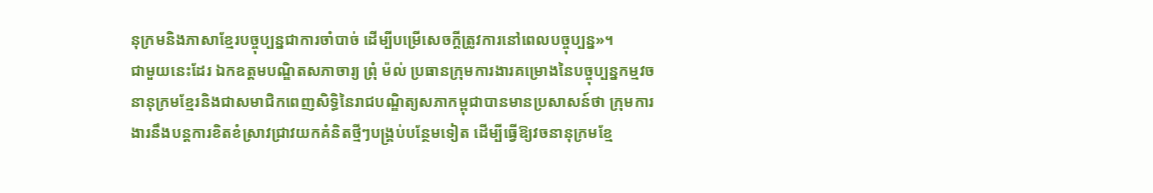នុក្រមនិងភាសាខ្មែរបច្ចុប្បន្នជាការចាំបាច់ ដើម្បីបម្រើសេចក្តីត្រូវការនៅពេលបច្ចុប្បន្ន»។
ជាមួយនេះដែរ ឯកឧត្តមបណ្ឌិតសភាចារ្យ ព្រុំ ម៉ល់ ប្រធានក្រុមការងារគម្រោងនៃបច្ចុប្បន្នកម្មវចនានុក្រមខ្មែរនិងជាសមាជិកពេញសិទ្ធិនៃរាជបណ្ឌិត្យសភាកម្ពុជាបានមានប្រសាសន៍ថា ក្រុមការងារនឹងបន្តការខិតខំស្រាវជ្រាវយកគំនិតថ្មីៗបង្គ្រប់បន្ថែមទៀត ដើម្បីធ្វើឱ្យវចនានុក្រមខ្មែ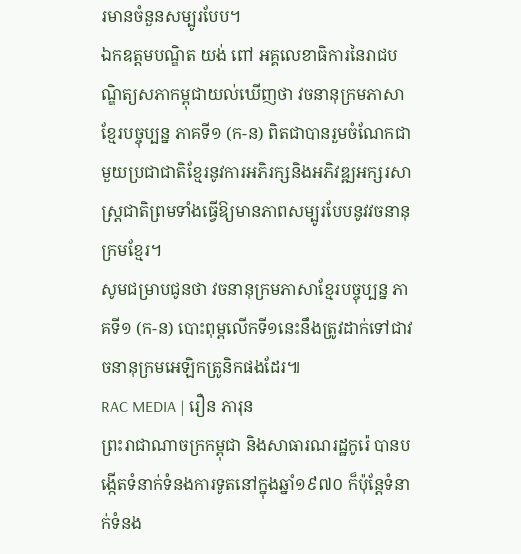រមានចំនួនសម្បូរបែប។
ឯកឧត្តមបណ្ឌិត យង់ ពៅ អគ្គលេខាធិការនៃរាជបណ្ឌិត្យសភាកម្ពុជាយល់ឃើញថា វចនានុក្រមភាសាខ្មែរបច្ចុប្បន្ន ភាគទី១ (ក-ន) ពិតជាបានរួមចំណែកជាមួយប្រជាជាតិខ្មែរនូវការអភិរក្សនិងអភិវឌ្ឍអក្សរសាស្ត្រជាតិព្រមទាំងធ្វើឱ្យមានភាពសម្បូរបែបនូវវចនានុក្រមខ្មែរ។
សូមជម្រាបជូនថា វចនានុក្រមភាសាខ្មែរបច្ចុប្បន្ន ភាគទី១ (ក-ន) បោះពុម្ពលើកទី១នេះនឹងត្រូវដាក់ទៅជាវចនានុក្រមអេឡិកត្រូនិកផងដែរ៕
RAC MEDIA | រឿន ភារុន
ព្រះរាជាណាចក្រកម្ពុជា និងសាធារណរដ្ឋកូរ៉េ បានបង្កើតទំនាក់ទំនងការទូតនៅក្នុងឆ្នាំ១៩៧០ ក៏ប៉ុន្តែទំនាក់ទំនង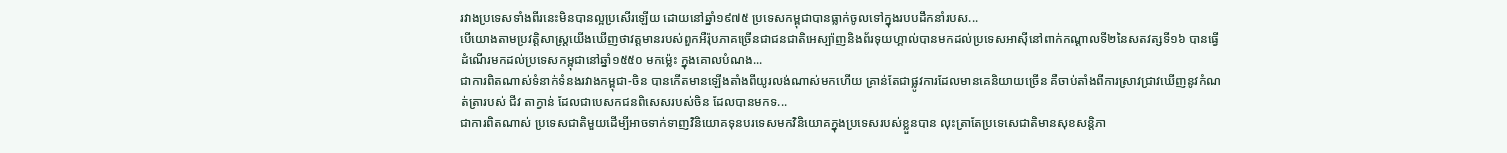រវាងប្រទេសទាំងពីរនេះមិនបានល្អប្រសើរឡើយ ដោយនៅឆ្នាំ១៩៧៥ ប្រទេសកម្ពុជាបានធ្លាក់ចូលទៅក្នុងរបបដឹកនាំរបស...
បើយោងតាមប្រវត្តិសាស្រ្តយើងឃើញថាវត្តមានរបស់ពួកអឺរ៉ុបភាគច្រើនជាជនជាតិអេស្ប៉ាញនិងព័រទុយហ្គាល់បានមកដល់ប្រទេសអាស៊ីនៅពាក់កណ្តាលទី២នៃសតវត្សទី១៦ បានធ្វើដំណើរមកដល់ប្រទេសកម្ពុជានៅឆ្នាំ១៥៥០ មកម្ល៉េះ ក្នុងគោលបំណង...
ជាការពិតណាស់ទំនាក់ទំនងរវាងកម្ពុជា-ចិន បានកើតមានឡើងតាំងពីយូរលង់ណាស់មកហើយ គ្រាន់តែជាផ្លូវការដែលមានគេនិយាយច្រើន គឺចាប់តាំងពីការស្រាវជ្រាវឃើញនូវកំណត់ត្រារបស់ ជីវ តាក្វាន់ ដែលជាបេសកជនពិសេសរបស់ចិន ដែលបានមកទ...
ជាការពិតណាស់ ប្រទេសជាតិមួយដើម្បីអាចទាក់ទាញវិនិយោគទុនបរទេសមកវិនិយោគក្នុងប្រទេសរបស់ខ្លួនបាន លុះត្រាតែប្រទេសេជាតិមានសុខសន្តិភា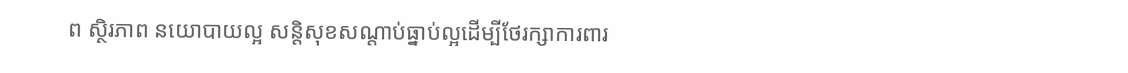ព ស្ថិរភាព នយោបាយល្អ សន្តិសុខសណ្តាប់ធ្នាប់ល្អដើម្បីថែរក្សាការពារ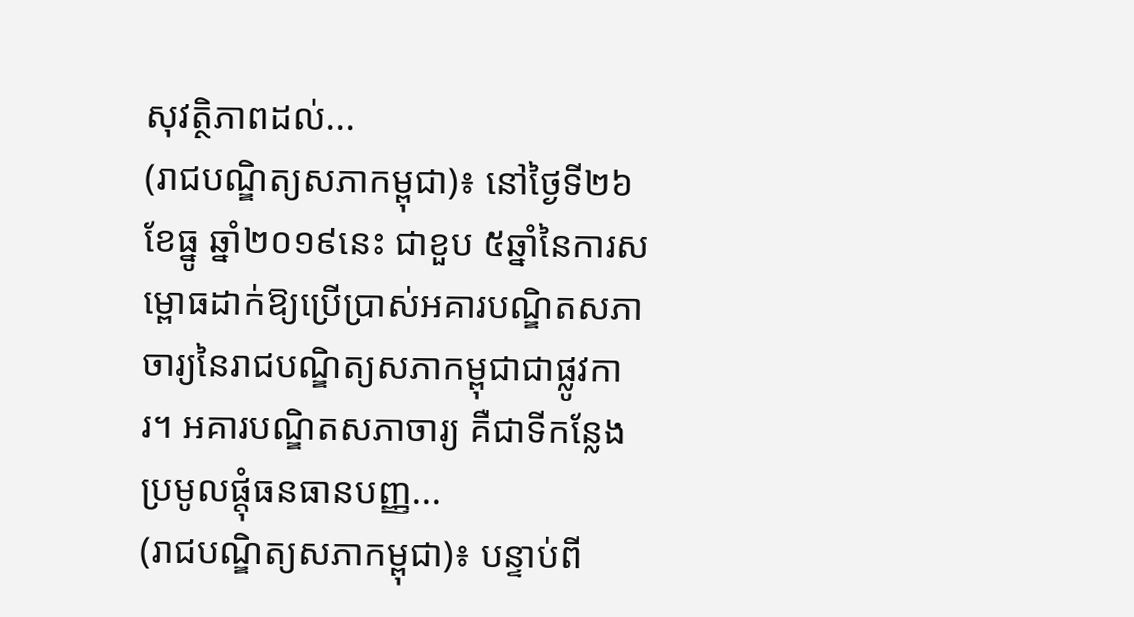សុវត្ថិភាពដល់...
(រាជបណ្ឌិត្យសភាកម្ពុជា)៖ នៅថ្ងៃទី២៦ ខែធ្នូ ឆ្នាំ២០១៩នេះ ជាខួប ៥ឆ្នាំនៃការសម្ពោធដាក់ឱ្យប្រើប្រាស់អគារបណ្ឌិតសភាចារ្យនៃរាជបណ្ឌិត្យសភាកម្ពុជាជាផ្លូវការ។ អគារបណ្ឌិតសភាចារ្យ គឺជាទីកន្លែងប្រមូលផ្តុំធនធានបញ្ញ...
(រាជបណ្ឌិត្យសភាកម្ពុជា)៖ បន្ទាប់ពី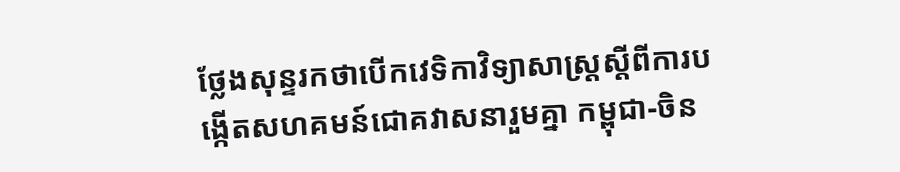ថ្លែងសុន្ទរកថាបើកវេទិកាវិទ្យាសាស្ត្រស្តីពីការបង្កើតសហគមន៍ជោគវាសនារួមគ្នា កម្ពុជា-ចិន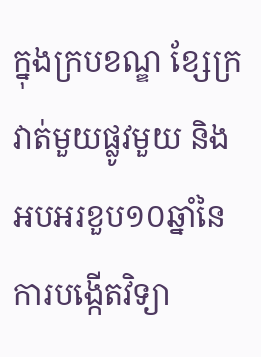ក្នុងក្របខណ្ឌ ខ្សែក្រវាត់មួយផ្លូវមួយ និងអបអរខួប១០ឆ្នាំនៃការបង្កើតវិទ្យា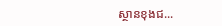ស្ថានខុងជ...